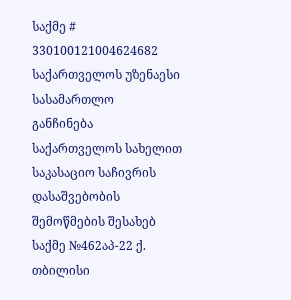საქმე # 330100121004624682
საქართველოს უზენაესი სასამართლო
განჩინება
საქართველოს სახელით
საკასაციო საჩივრის დასაშვებობის
შემოწმების შესახებ
საქმე №462აპ-22 ქ. თბილისი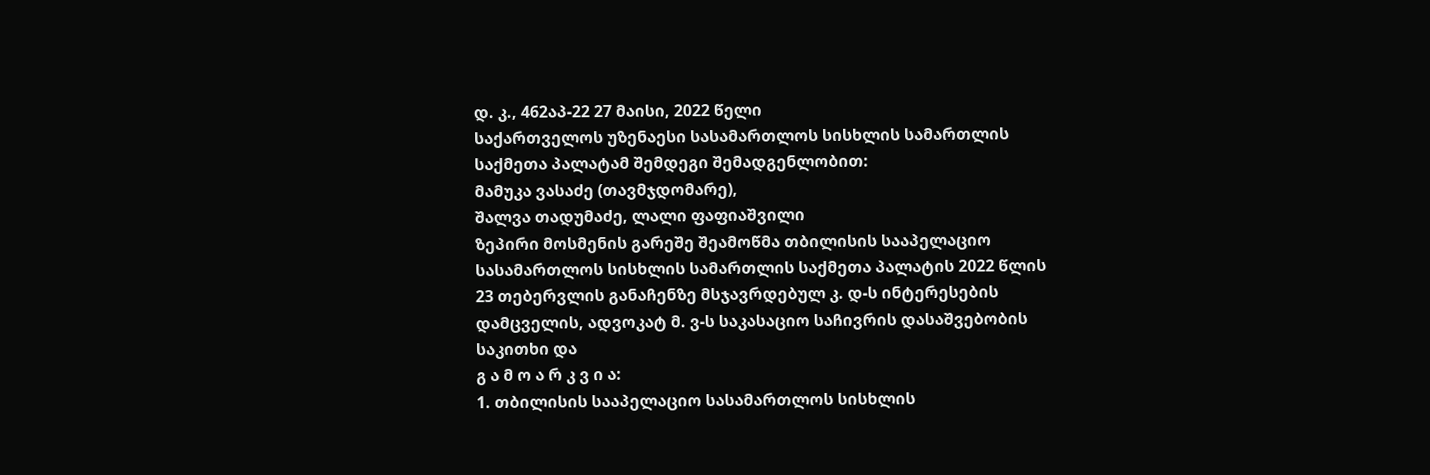დ. კ., 462აპ-22 27 მაისი, 2022 წელი
საქართველოს უზენაესი სასამართლოს სისხლის სამართლის საქმეთა პალატამ შემდეგი შემადგენლობით:
მამუკა ვასაძე (თავმჯდომარე),
შალვა თადუმაძე, ლალი ფაფიაშვილი
ზეპირი მოსმენის გარეშე შეამოწმა თბილისის სააპელაციო სასამართლოს სისხლის სამართლის საქმეთა პალატის 2022 წლის 23 თებერვლის განაჩენზე მსჯავრდებულ კ. დ-ს ინტერესების დამცველის, ადვოკატ მ. ვ-ს საკასაციო საჩივრის დასაშვებობის საკითხი და
გ ა მ ო ა რ კ ვ ი ა:
1. თბილისის სააპელაციო სასამართლოს სისხლის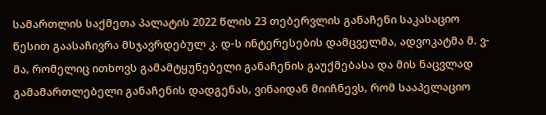სამართლის საქმეთა პალატის 2022 წლის 23 თებერვლის განაჩენი საკასაციო წესით გაასაჩივრა მსჯავრდებულ კ. დ-ს ინტერესების დამცველმა, ადვოკატმა მ. ვ-მა, რომელიც ითხოვს გამამტყუნებელი განაჩენის გაუქმებასა და მის ნაცვლად გამამართლებელი განაჩენის დადგენას, ვინაიდან მიიჩნევს, რომ სააპელაციო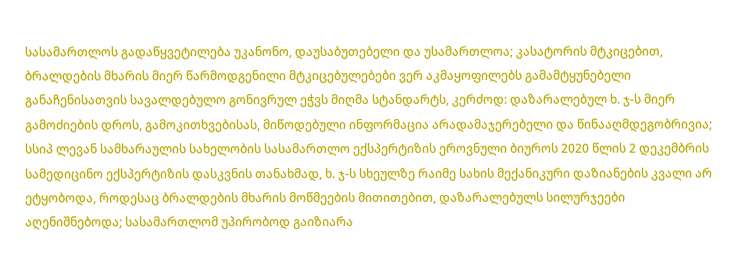სასამართლოს გადაწყვეტილება უკანონო, დაუსაბუთებელი და უსამართლოა; კასატორის მტკიცებით, ბრალდების მხარის მიერ წარმოდგენილი მტკიცებულებები ვერ აკმაყოფილებს გამამტყუნებელი განაჩენისათვის სავალდებულო გონივრულ ეჭვს მიღმა სტანდარტს, კერძოდ: დაზარალებულ ხ. ჯ-ს მიერ გამოძიების დროს, გამოკითხვებისას, მიწოდებული ინფორმაცია არადამაჯერებელი და წინააღმდეგობრივია; სსიპ ლევან სამხარაულის სახელობის სასამართლო ექსპერტიზის ეროვნული ბიუროს 2020 წლის 2 დეკემბრის სამედიცინო ექსპერტიზის დასკვნის თანახმად, ხ. ჯ-ს სხეულზე რაიმე სახის მექანიკური დაზიანების კვალი არ ეტყობოდა, როდესაც ბრალდების მხარის მოწმეების მითითებით, დაზარალებულს სილურჯეები აღენიშნებოდა; სასამართლომ უპირობოდ გაიზიარა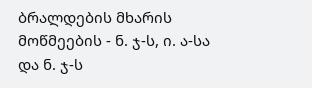ბრალდების მხარის მოწმეების - ნ. ჯ-ს, ი. ა-სა და ნ. ჯ-ს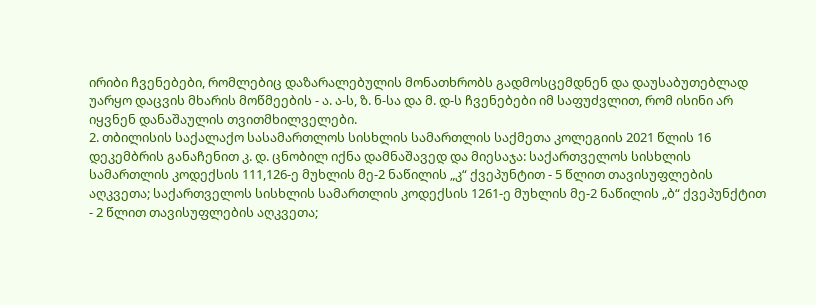ირიბი ჩვენებები, რომლებიც დაზარალებულის მონათხრობს გადმოსცემდნენ და დაუსაბუთებლად უარყო დაცვის მხარის მოწმეების - ა. ა-ს, ზ. ნ-სა და მ. დ-ს ჩვენებები იმ საფუძვლით, რომ ისინი არ იყვნენ დანაშაულის თვითმხილველები.
2. თბილისის საქალაქო სასამართლოს სისხლის სამართლის საქმეთა კოლეგიის 2021 წლის 16 დეკემბრის განაჩენით კ. დ. ცნობილ იქნა დამნაშავედ და მიესაჯა: საქართველოს სისხლის სამართლის კოდექსის 111,126-ე მუხლის მე-2 ნაწილის „კ“ ქვეპუნტით - 5 წლით თავისუფლების აღკვეთა; საქართველოს სისხლის სამართლის კოდექსის 1261-ე მუხლის მე-2 ნაწილის „ბ“ ქვეპუნქტით - 2 წლით თავისუფლების აღკვეთა;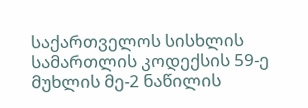საქართველოს სისხლის სამართლის კოდექსის 59-ე მუხლის მე-2 ნაწილის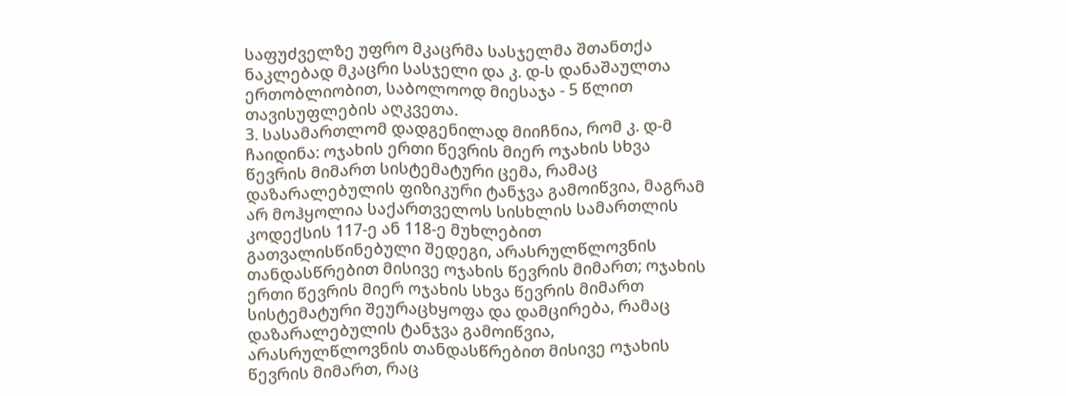საფუძველზე უფრო მკაცრმა სასჯელმა შთანთქა ნაკლებად მკაცრი სასჯელი და კ. დ-ს დანაშაულთა ერთობლიობით, საბოლოოდ მიესაჯა - 5 წლით თავისუფლების აღკვეთა.
3. სასამართლომ დადგენილად მიიჩნია, რომ კ. დ-მ ჩაიდინა: ოჯახის ერთი წევრის მიერ ოჯახის სხვა წევრის მიმართ სისტემატური ცემა, რამაც დაზარალებულის ფიზიკური ტანჯვა გამოიწვია, მაგრამ არ მოჰყოლია საქართველოს სისხლის სამართლის კოდექსის 117-ე ან 118-ე მუხლებით გათვალისწინებული შედეგი, არასრულწლოვნის თანდასწრებით მისივე ოჯახის წევრის მიმართ; ოჯახის ერთი წევრის მიერ ოჯახის სხვა წევრის მიმართ სისტემატური შეურაცხყოფა და დამცირება, რამაც დაზარალებულის ტანჯვა გამოიწვია, არასრულწლოვნის თანდასწრებით მისივე ოჯახის წევრის მიმართ, რაც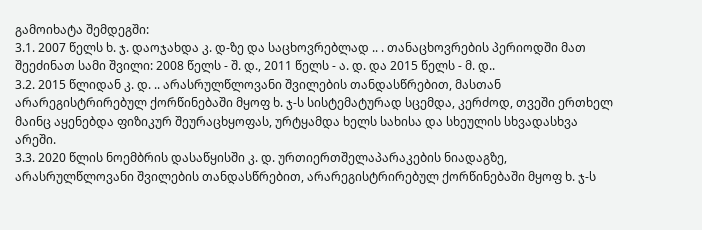გამოიხატა შემდეგში:
3.1. 2007 წელს ხ. ჯ. დაოჯახდა კ. დ-ზე და საცხოვრებლად .. . თანაცხოვრების პერიოდში მათ შეეძინათ სამი შვილი: 2008 წელს - შ. დ., 2011 წელს - ა. დ. და 2015 წელს - მ. დ..
3.2. 2015 წლიდან კ. დ. .. არასრულწლოვანი შვილების თანდასწრებით, მასთან არარეგისტრირებულ ქორწინებაში მყოფ ხ. ჯ-ს სისტემატურად სცემდა, კერძოდ, თვეში ერთხელ მაინც აყენებდა ფიზიკურ შეურაცხყოფას, ურტყამდა ხელს სახისა და სხეულის სხვადასხვა არეში.
3.3. 2020 წლის ნოემბრის დასაწყისში კ. დ. ურთიერთშელაპარაკების ნიადაგზე, არასრულწლოვანი შვილების თანდასწრებით, არარეგისტრირებულ ქორწინებაში მყოფ ხ. ჯ-ს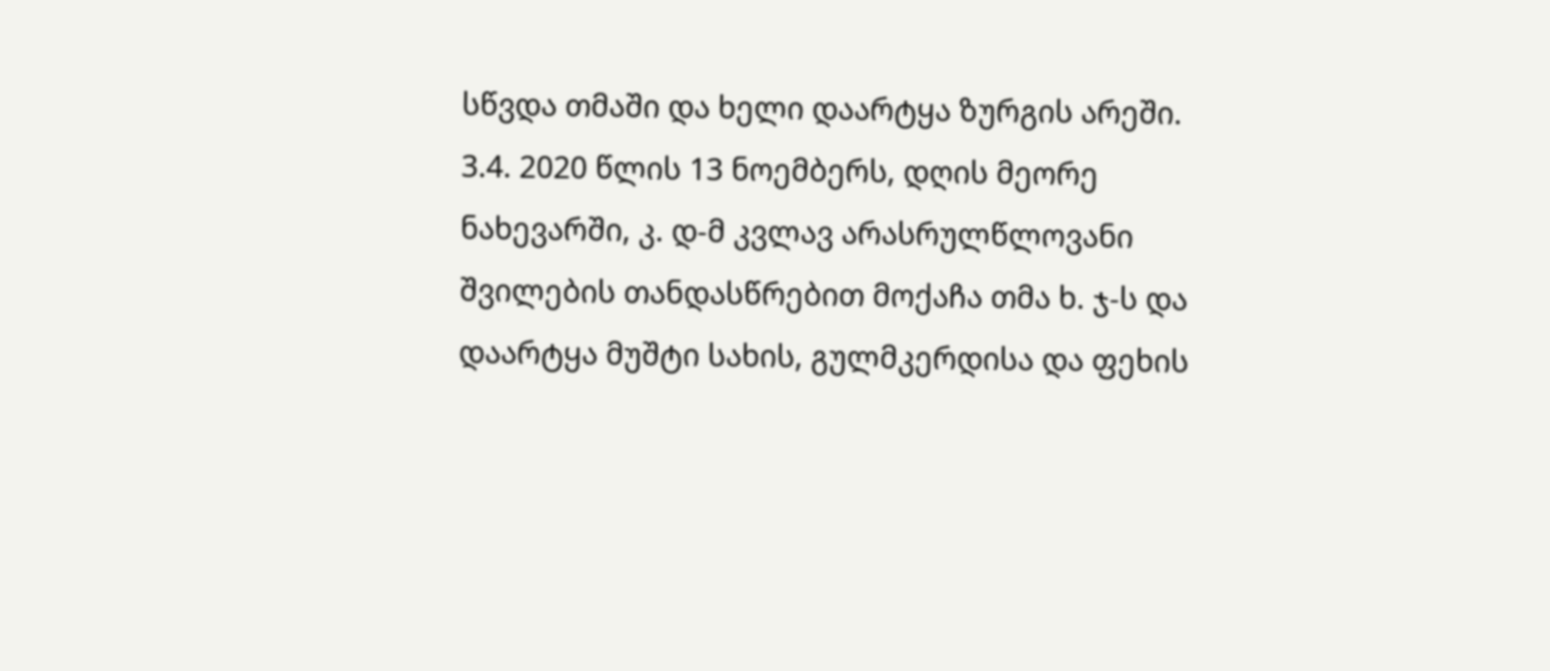სწვდა თმაში და ხელი დაარტყა ზურგის არეში.
3.4. 2020 წლის 13 ნოემბერს, დღის მეორე ნახევარში, კ. დ-მ კვლავ არასრულწლოვანი შვილების თანდასწრებით მოქაჩა თმა ხ. ჯ-ს და დაარტყა მუშტი სახის, გულმკერდისა და ფეხის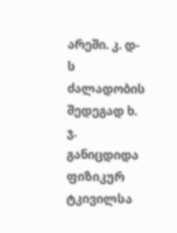არეში. კ. დ-ს ძალადობის შედეგად ხ. ჯ. განიცდიდა ფიზიკურ ტკივილსა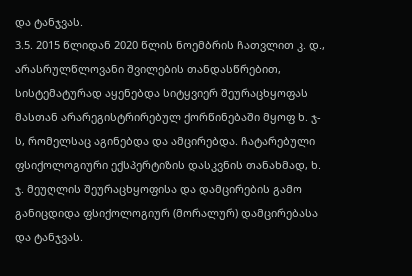და ტანჯვას.
3.5. 2015 წლიდან 2020 წლის ნოემბრის ჩათვლით კ. დ., არასრულწლოვანი შვილების თანდასწრებით, სისტემატურად აყენებდა სიტყვიერ შეურაცხყოფას მასთან არარეგისტრირებულ ქორწინებაში მყოფ ხ. ჯ-ს, რომელსაც აგინებდა და ამცირებდა. ჩატარებული ფსიქოლოგიური ექსპერტიზის დასკვნის თანახმად, ხ. ჯ. მეუღლის შეურაცხყოფისა და დამცირების გამო განიცდიდა ფსიქოლოგიურ (მორალურ) დამცირებასა და ტანჯვას.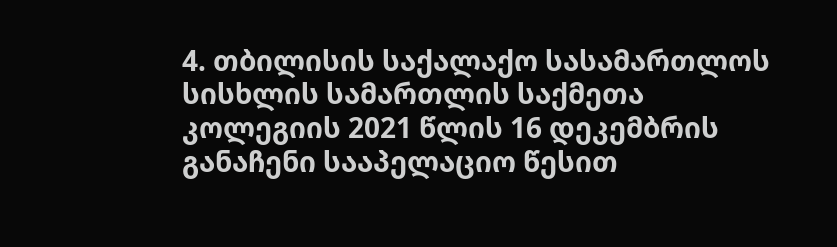4. თბილისის საქალაქო სასამართლოს სისხლის სამართლის საქმეთა კოლეგიის 2021 წლის 16 დეკემბრის განაჩენი სააპელაციო წესით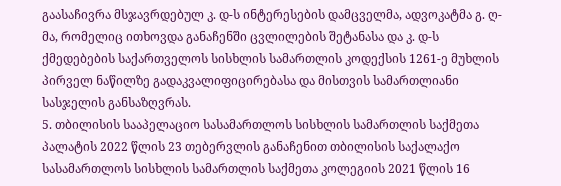გაასაჩივრა მსჯავრდებულ კ. დ-ს ინტერესების დამცველმა, ადვოკატმა გ. ღ-მა, რომელიც ითხოვდა განაჩენში ცვლილების შეტანასა და კ. დ-ს ქმედებების საქართველოს სისხლის სამართლის კოდექსის 1261-ე მუხლის პირველ ნაწილზე გადაკვალიფიცირებასა და მისთვის სამართლიანი სასჯელის განსაზღვრას.
5. თბილისის სააპელაციო სასამართლოს სისხლის სამართლის საქმეთა პალატის 2022 წლის 23 თებერვლის განაჩენით თბილისის საქალაქო სასამართლოს სისხლის სამართლის საქმეთა კოლეგიის 2021 წლის 16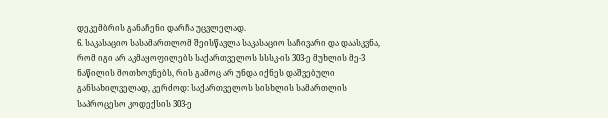დეკემბრის განაჩენი დარჩა უცვლელად.
6. საკასაციო სასამართლომ შეისწავლა საკასაციო საჩივარი და დაასკვნა, რომ იგი არ აკმაყოფილებს საქართველოს სსსკ-ის 303-ე მუხლის მე-3 ნაწილის მოთხოვნებს, რის გამოც არ უნდა იქნეს დაშვებული განსახილველად, კერძოდ: საქართველოს სისხლის სამართლის საპროცესო კოდექსის 303-ე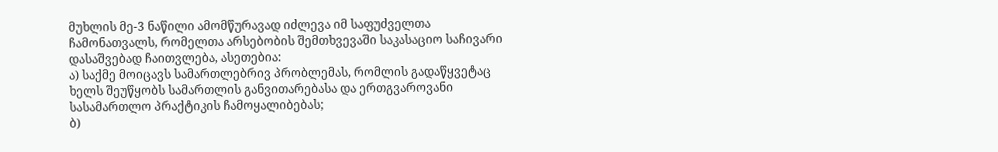მუხლის მე-3 ნაწილი ამომწურავად იძლევა იმ საფუძველთა ჩამონათვალს, რომელთა არსებობის შემთხვევაში საკასაციო საჩივარი დასაშვებად ჩაითვლება, ასეთებია:
ა) საქმე მოიცავს სამართლებრივ პრობლემას, რომლის გადაწყვეტაც ხელს შეუწყობს სამართლის განვითარებასა და ერთგვაროვანი სასამართლო პრაქტიკის ჩამოყალიბებას;
ბ)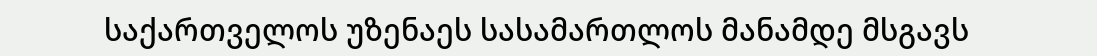საქართველოს უზენაეს სასამართლოს მანამდე მსგავს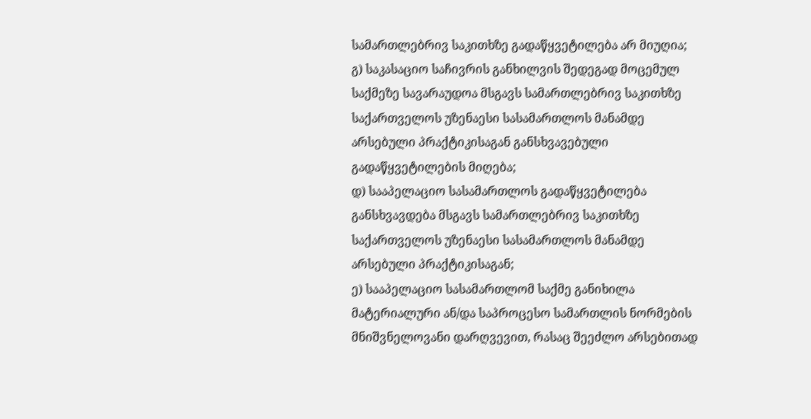სამართლებრივ საკითხზე გადაწყვეტილება არ მიუღია;
გ) საკასაციო საჩივრის განხილვის შედეგად მოცემულ საქმეზე სავარაუდოა მსგავს სამართლებრივ საკითხზე საქართველოს უზენაესი სასამართლოს მანამდე არსებული პრაქტიკისაგან განსხვავებული გადაწყვეტილების მიღება;
დ) სააპელაციო სასამართლოს გადაწყვეტილება განსხვავდება მსგავს სამართლებრივ საკითხზე საქართველოს უზენაესი სასამართლოს მანამდე არსებული პრაქტიკისაგან;
ე) სააპელაციო სასამართლომ საქმე განიხილა მატერიალური ან/და საპროცესო სამართლის ნორმების მნიშვნელოვანი დარღვევით, რასაც შეეძლო არსებითად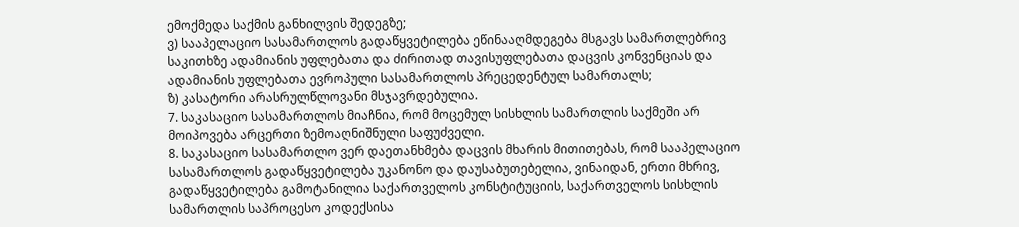ემოქმედა საქმის განხილვის შედეგზე;
ვ) სააპელაციო სასამართლოს გადაწყვეტილება ეწინააღმდეგება მსგავს სამართლებრივ საკითხზე ადამიანის უფლებათა და ძირითად თავისუფლებათა დაცვის კონვენციას და ადამიანის უფლებათა ევროპული სასამართლოს პრეცედენტულ სამართალს;
ზ) კასატორი არასრულწლოვანი მსჯავრდებულია.
7. საკასაციო სასამართლოს მიაჩნია, რომ მოცემულ სისხლის სამართლის საქმეში არ მოიპოვება არცერთი ზემოაღნიშნული საფუძველი.
8. საკასაციო სასამართლო ვერ დაეთანხმება დაცვის მხარის მითითებას, რომ სააპელაციო სასამართლოს გადაწყვეტილება უკანონო და დაუსაბუთებელია, ვინაიდან, ერთი მხრივ, გადაწყვეტილება გამოტანილია საქართველოს კონსტიტუციის, საქართველოს სისხლის სამართლის საპროცესო კოდექსისა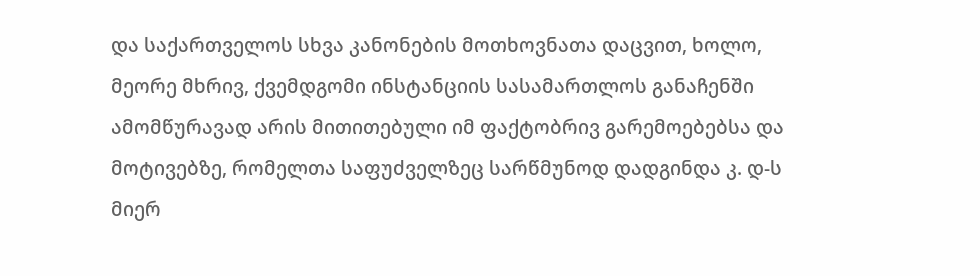და საქართველოს სხვა კანონების მოთხოვნათა დაცვით, ხოლო, მეორე მხრივ, ქვემდგომი ინსტანციის სასამართლოს განაჩენში ამომწურავად არის მითითებული იმ ფაქტობრივ გარემოებებსა და მოტივებზე, რომელთა საფუძველზეც სარწმუნოდ დადგინდა კ. დ-ს მიერ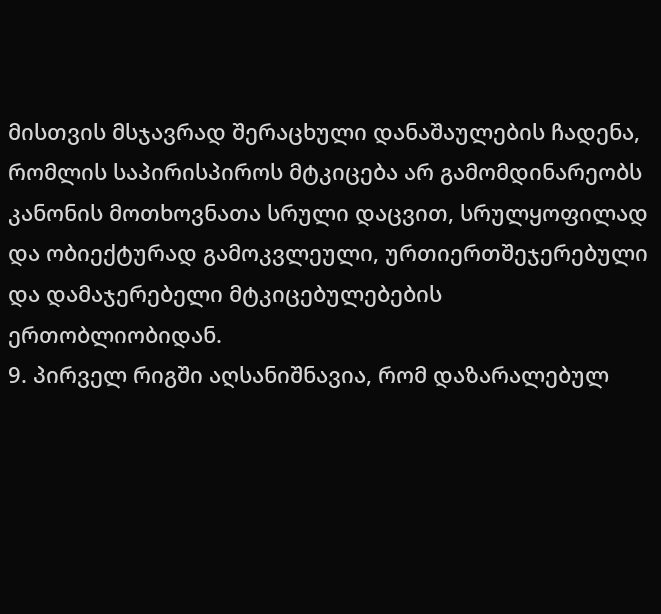მისთვის მსჯავრად შერაცხული დანაშაულების ჩადენა, რომლის საპირისპიროს მტკიცება არ გამომდინარეობს კანონის მოთხოვნათა სრული დაცვით, სრულყოფილად და ობიექტურად გამოკვლეული, ურთიერთშეჯერებული და დამაჯერებელი მტკიცებულებების ერთობლიობიდან.
9. პირველ რიგში აღსანიშნავია, რომ დაზარალებულ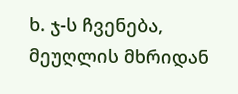ხ. ჯ-ს ჩვენება, მეუღლის მხრიდან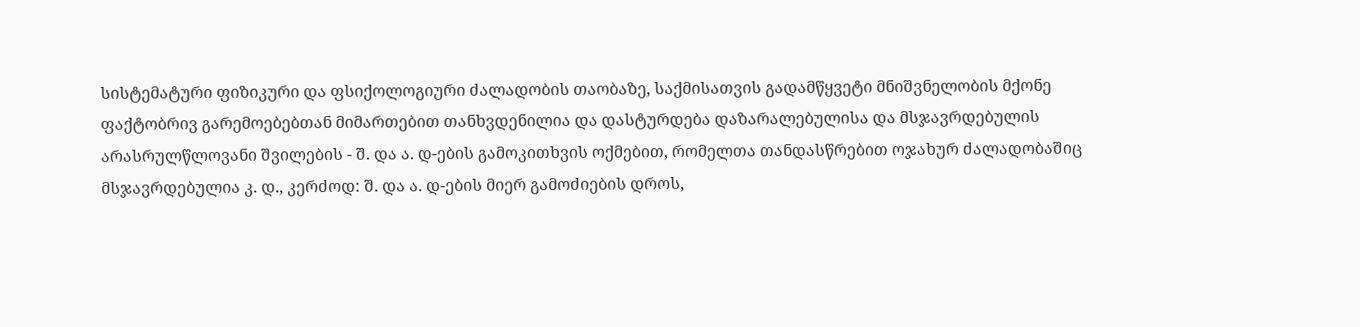სისტემატური ფიზიკური და ფსიქოლოგიური ძალადობის თაობაზე, საქმისათვის გადამწყვეტი მნიშვნელობის მქონე ფაქტობრივ გარემოებებთან მიმართებით თანხვდენილია და დასტურდება დაზარალებულისა და მსჯავრდებულის არასრულწლოვანი შვილების - შ. და ა. დ-ების გამოკითხვის ოქმებით, რომელთა თანდასწრებით ოჯახურ ძალადობაშიც მსჯავრდებულია კ. დ., კერძოდ: შ. და ა. დ-ების მიერ გამოძიების დროს,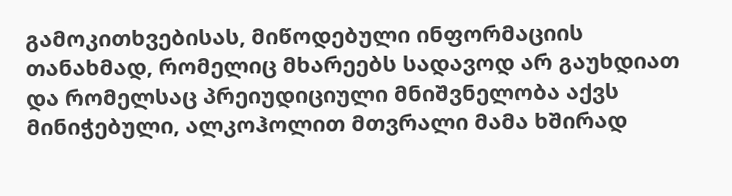გამოკითხვებისას, მიწოდებული ინფორმაციის თანახმად, რომელიც მხარეებს სადავოდ არ გაუხდიათ და რომელსაც პრეიუდიციული მნიშვნელობა აქვს მინიჭებული, ალკოჰოლით მთვრალი მამა ხშირად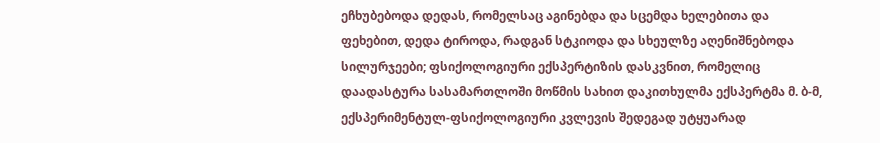ეჩხუბებოდა დედას, რომელსაც აგინებდა და სცემდა ხელებითა და ფეხებით, დედა ტიროდა, რადგან სტკიოდა და სხეულზე აღენიშნებოდა სილურჯეები; ფსიქოლოგიური ექსპერტიზის დასკვნით, რომელიც დაადასტურა სასამართლოში მოწმის სახით დაკითხულმა ექსპერტმა მ. ბ-მ, ექსპერიმენტულ-ფსიქოლოგიური კვლევის შედეგად უტყუარად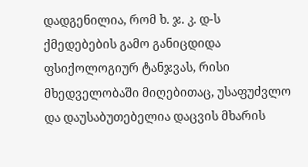დადგენილია, რომ ხ. ჯ. კ. დ-ს ქმედებების გამო განიცდიდა ფსიქოლოგიურ ტანჯვას, რისი მხედველობაში მიღებითაც, უსაფუძვლო და დაუსაბუთებელია დაცვის მხარის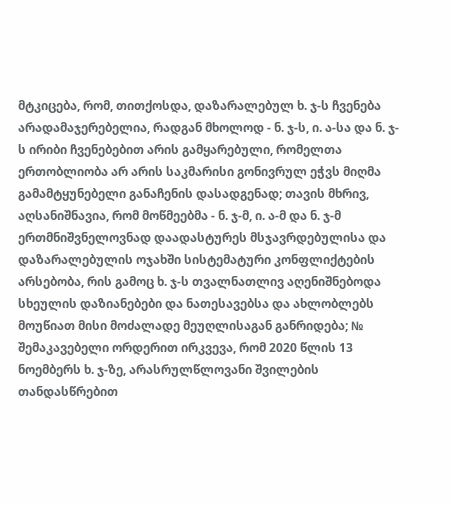მტკიცება, რომ, თითქოსდა, დაზარალებულ ხ. ჯ-ს ჩვენება არადამაჯერებელია, რადგან მხოლოდ - ნ. ჯ-ს, ი. ა-სა და ნ. ჯ-ს ირიბი ჩვენებებით არის გამყარებული, რომელთა ერთობლიობა არ არის საკმარისი გონივრულ ეჭვს მიღმა გამამტყუნებელი განაჩენის დასადგენად; თავის მხრივ, აღსანიშნავია, რომ მოწმეებმა - ნ. ჯ-მ, ი. ა-მ და ნ. ჯ-მ ერთმნიშვნელოვნად დაადასტურეს მსჯავრდებულისა და დაზარალებულის ოჯახში სისტემატური კონფლიქტების არსებობა, რის გამოც ხ. ჯ-ს თვალნათლივ აღენიშნებოდა სხეულის დაზიანებები და ნათესავებსა და ახლობლებს მოუწიათ მისი მოძალადე მეუღლისაგან განრიდება; № შემაკავებელი ორდერით ირკვევა, რომ 2020 წლის 13 ნოემბერს ხ. ჯ-ზე, არასრულწლოვანი შვილების თანდასწრებით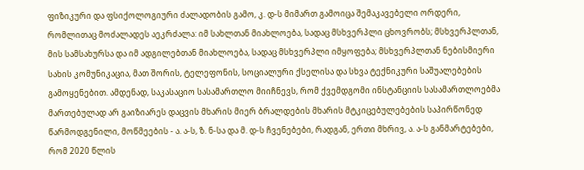ფიზიკური და ფსიქოლოგიური ძალადობის გამო, კ. დ-ს მიმართ გამოიცა შემაკავებელი ორდერი, რომლითაც მოძალადეს აეკრძალა: იმ სახლთან მიახლოება, სადაც მსხვერპლი ცხოვრობს; მსხვერპლთან, მის სამსახურსა და იმ ადგილებთან მიახლოება, სადაც მსხვერპლი იმყოფება; მსხვერპლთან ნებისმიერი სახის კომუნიკაცია, მათ შორის, ტელეფონის, სოციალური ქსელისა და სხვა ტექნიკური საშუალებების გამოყენებით. ამდენად, საკასაციო სასამართლო მიიჩნევს, რომ ქვემდგომი ინსტანციის სასამართლოებმა მართებულად არ გაიზიარეს დაცვის მხარის მიერ ბრალდების მხარის მტკიცებულებების საპირწონედ წარმოდგენილი, მოწმეების - ა. ა-ს, ზ. ნ-სა და მ. დ-ს ჩვენებები, რადგან, ერთი მხრივ, ა. ა-ს განმარტებები, რომ 2020 წლის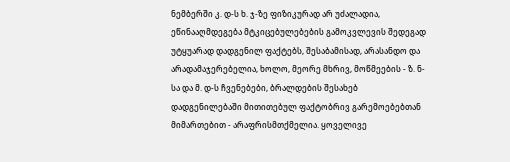ნემბერში კ. დ-ს ხ. ჯ-ზე ფიზიკურად არ უძალადია, ეწინააღმდეგება მტკიცებულებების გამოკვლევის შედეგად უტყუარად დადგენილ ფაქტებს, შესაბამისად, არასანდო და არადამაჯერებელია, ხოლო, მეორე მხრივ, მოწმეების - ზ. ნ-სა და მ. დ-ს ჩვენებები, ბრალდების შესახებ დადგენილებაში მითითებულ ფაქტობრივ გარემოებებთან მიმართებით - არაფრისმთქმელია. ყოველივე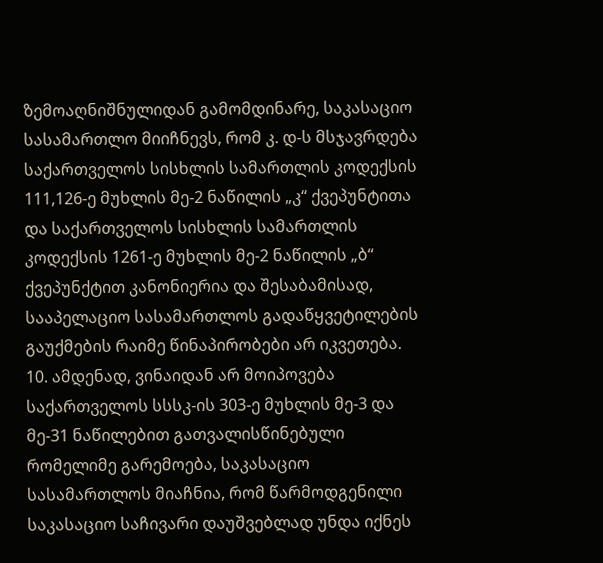ზემოაღნიშნულიდან გამომდინარე, საკასაციო სასამართლო მიიჩნევს, რომ კ. დ-ს მსჯავრდება საქართველოს სისხლის სამართლის კოდექსის 111,126-ე მუხლის მე-2 ნაწილის „კ“ ქვეპუნტითა და საქართველოს სისხლის სამართლის კოდექსის 1261-ე მუხლის მე-2 ნაწილის „ბ“ ქვეპუნქტით კანონიერია და შესაბამისად, სააპელაციო სასამართლოს გადაწყვეტილების გაუქმების რაიმე წინაპირობები არ იკვეთება.
10. ამდენად, ვინაიდან არ მოიპოვება საქართველოს სსსკ-ის 303-ე მუხლის მე-3 და მე-31 ნაწილებით გათვალისწინებული რომელიმე გარემოება, საკასაციო სასამართლოს მიაჩნია, რომ წარმოდგენილი საკასაციო საჩივარი დაუშვებლად უნდა იქნეს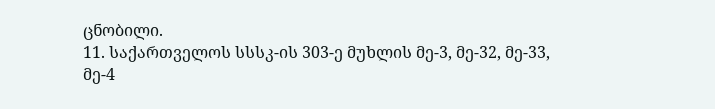ცნობილი.
11. საქართველოს სსსკ-ის 303-ე მუხლის მე-3, მე-32, მე-33, მე-4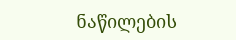ნაწილების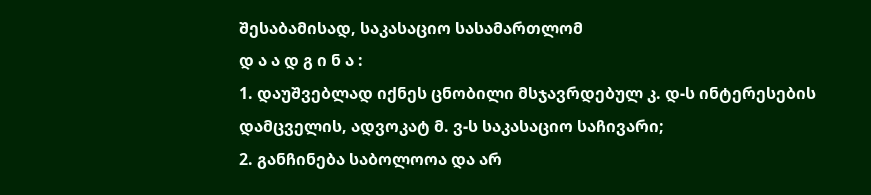შესაბამისად, საკასაციო სასამართლომ
დ ა ა დ გ ი ნ ა :
1. დაუშვებლად იქნეს ცნობილი მსჯავრდებულ კ. დ-ს ინტერესების დამცველის, ადვოკატ მ. ვ-ს საკასაციო საჩივარი;
2. განჩინება საბოლოოა და არ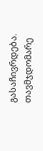გასაჩივრდება.
თავმჯდომარე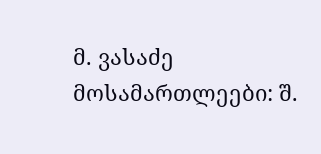მ. ვასაძე
მოსამართლეები: შ.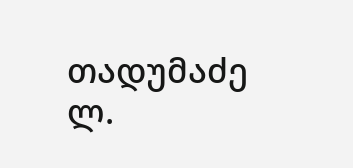თადუმაძე
ლ.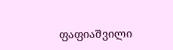ფაფიაშვილი